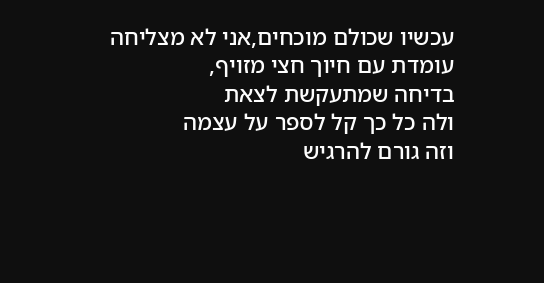עכשיו שכולם מוכחים,אני לא מצליחה
עומדת עם חיוך חצי מזויף,
בדיחה שמתעקשת לצאת
ולה כל כך קל לספר על עצמה
וזה גורם להרגיש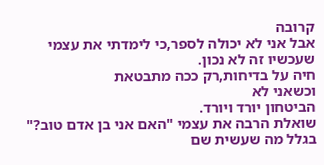קרובה
אבל אני לא יכולה לספר,כי לימדתי את עצמי
שעכשיו זה לא נכון.
חיה על בדיחות,רק ככה מתבטאת
וכשאני לא
הביטחון יורד ויורד.
שואלת הרבה את עצמי "האם אני בן אדם טוב?"
בגלל מה שעשית שם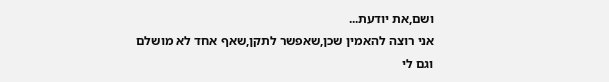ושם,את יודעת...
אני רוצה להאמין שכן,שאפשר לתקן,שאף אחד לא מושלם
וגם לי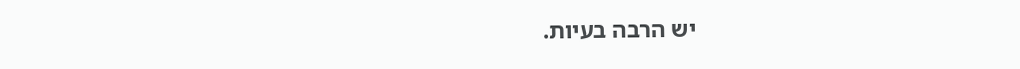יש הרבה בעיות.